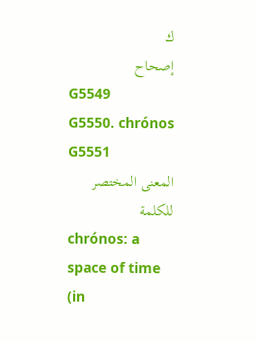ك
إصحاح
G5549
G5550. chrónos
G5551
المعنى المختصر للكلمة
chrónos: a space of time (in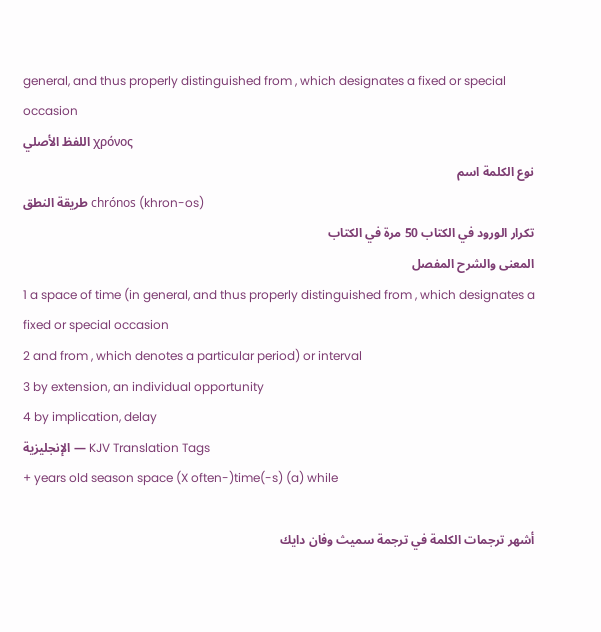general, and thus properly distinguished from , which designates a fixed or special occasion
اللفظ الأصلي χρόνος
نوع الكلمة اسم
طريقة النطق chrónos (khron-os)
تكرار الورود في الكتاب 50 مرة في الكتاب
المعنى والشرح المفصل
1 a space of time (in general, and thus properly distinguished from , which designates a fixed or special occasion
2 and from , which denotes a particular period) or interval
3 by extension, an individual opportunity
4 by implication, delay
الإنجليزية — KJV Translation Tags
+ years old season space (X often-)time(-s) (a) while

أشهر ترجمات الكلمة في ترجمة سميث وفان دايك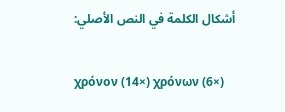أشكال الكلمة في النص الأصلي:

χρόνον (14×) χρόνων (6×)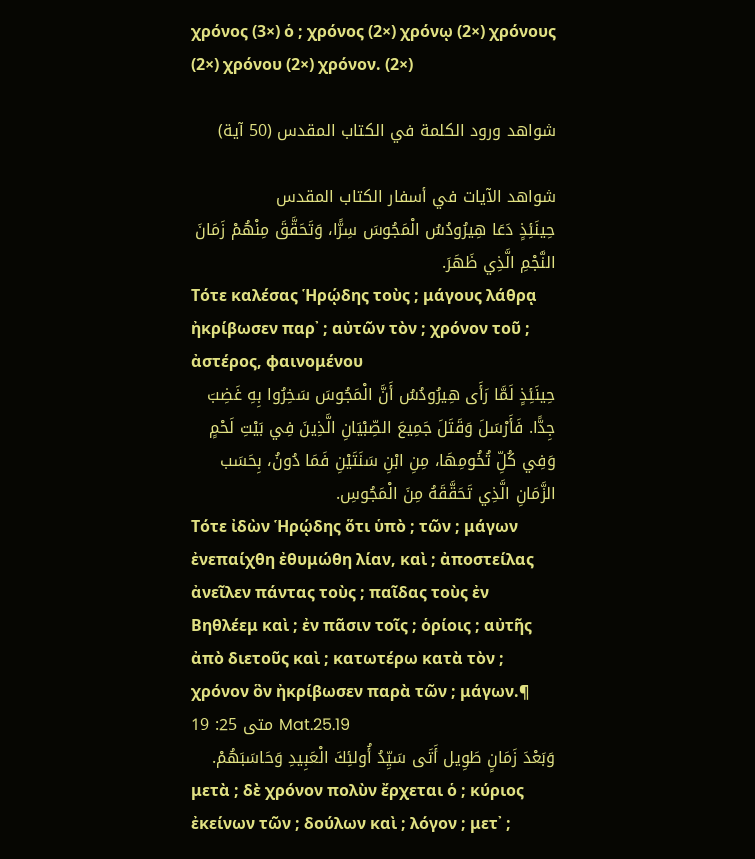χρόνος (3×) ὁ ; χρόνος (2×) χρόνῳ (2×) χρόνους (2×) χρόνου (2×) χρόνον. (2×)

شواهد ورود الكلمة في الكتاب المقدس (50 آية)

شواهد الآيات في أسفار الكتاب المقدس
حِينَئِذٍ دَعَا هِيرُودُسُ الْمَجُوسَ سِرًّا، وَتَحَقَّقَ مِنْهُمْ زَمَانَ النَّجْمِ الَّذِي ظَهَرَ.
Τότε καλέσας Ἡρῴδης τοὺς ; μάγους λάθρᾳ ἠκρίβωσεν παρ᾽ ; αὐτῶν τὸν ; χρόνον τοῦ ; ἀστέρος, φαινομένου
حِينَئِذٍ لَمَّا رَأَى هِيرُودُسُ أَنَّ الْمَجُوسَ سَخِرُوا بِهِ غَضِبَ جِدًّا. فَأَرْسَلَ وَقَتَلَ جَمِيعَ الصِّبْيَانِ الَّذِينَ فِي بَيْتِ لَحْمٍ وَفِي كُلِّ تُخُومِهَا، مِنِ ابْنِ سَنَتَيْنِ فَمَا دُونُ، بِحَسَب الزَّمَانِ الَّذِي تَحَقَّقَهُ مِنَ الْمَجُوسِ.
Τότε ἰδὼν Ἡρῴδης ὅτι ὑπὸ ; τῶν ; μάγων ἐνεπαίχθη ἐθυμώθη λίαν, καὶ ; ἀποστείλας ἀνεῖλεν πάντας τοὺς ; παῖδας τοὺς ἐν Βηθλέεμ καὶ ; ἐν πᾶσιν τοῖς ; ὁρίοις ; αὐτῆς ἀπὸ διετοῦς καὶ ; κατωτέρω κατὰ τὸν ; χρόνον ὃν ἠκρίβωσεν παρὰ τῶν ; μάγων.¶
متى 25: 19 Mat.25.19
وَبَعْدَ زَمَانٍ طَوِيل أَتَى سَيِّدُ أُولئِكَ الْعَبِيدِ وَحَاسَبَهُمْ.
μετὰ ; δὲ χρόνον πολὺν ἔρχεται ὁ ; κύριος ἐκείνων τῶν ; δούλων καὶ ; λόγον ; μετ᾽ ;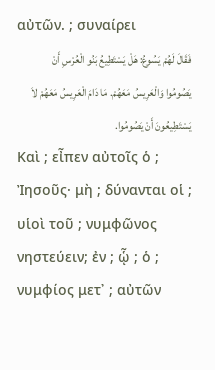αὐτῶν. ; συναίρει
فَقَالَ لَهُمْ يَسُوعُ: هَلْ يَسْتَطِيعُ بَنُو الْعُرْسِ أَنْ يَصُومُوا وَالْعَرِيسُ مَعَهُمْ. مَا دَامَ الْعَرِيسُ مَعَهُمْ لاَ يَسْتَطِيعُونَ أَنْ يَصُومُوا.
Καὶ ; εἶπεν αὐτοῖς ὁ ; Ἰησοῦς· μὴ ; δύνανται οἱ ; υἱοὶ τοῦ ; νυμφῶνος νηστεύειν; ἐν ; ᾧ ; ὁ ; νυμφίος μετ᾽ ; αὐτῶν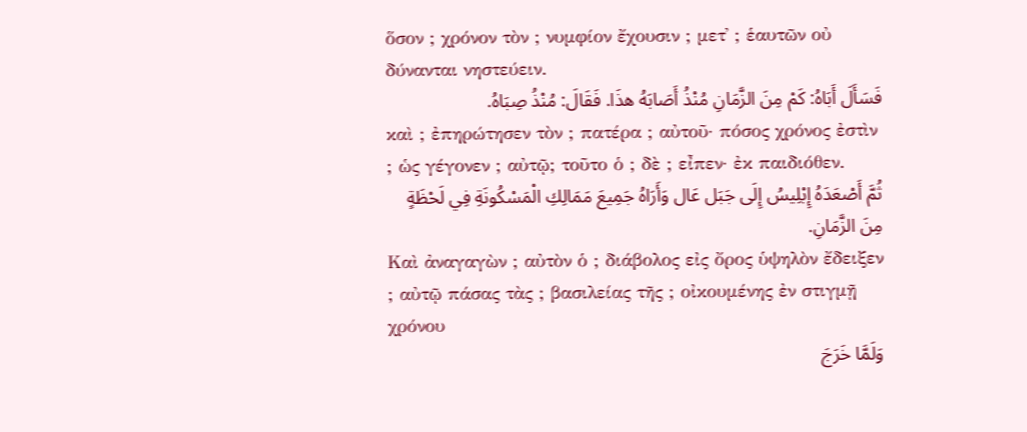ὅσον ; χρόνον τὸν ; νυμφίον ἔχουσιν ; μετ᾽ ; ἑαυτῶν οὐ δύνανται νηστεύειν.
فَسَأَلَ أَبَاهُ: كَمْ مِنَ الزَّمَانِ مُنْذُ أَصَابَهُ هذَا. فَقَالَ: مُنْذُ صِبَاهُ.
καὶ ; ἐπηρώτησεν τὸν ; πατέρα ; αὐτοῦ· πόσος χρόνος ἐστὶν ; ὡς γέγονεν ; αὐτῷ; τοῦτο ὁ ; δὲ ; εἶπεν· ἐκ παιδιόθεν.
ثُمَّ أَصْعَدَهُ إِبْلِيسُ إِلَى جَبَل عَال وَأَرَاهُ جَمِيعَ مَمَالِكِ الْمَسْكُونَةِ فِي لَحْظَةٍ مِنَ الزَّمَانِ.
Καὶ ἀναγαγὼν ; αὐτὸν ὁ ; διάβολος εἰς ὄρος ὑψηλὸν ἔδειξεν ; αὐτῷ πάσας τὰς ; βασιλείας τῆς ; οἰκουμένης ἐν στιγμῇ χρόνου
وَلَمَّا خَرَجَ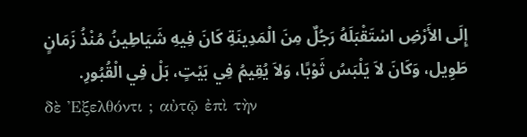إِلَى الأَرْضِ اسْتَقْبَلَهُ رَجُلٌ مِنَ الْمَدِينَةِ كَانَ فِيهِ شَيَاطِينُ مُنْذُ زَمَانٍ طَوِيل، وَكَانَ لاَ يَلْبَسُ ثَوْبًا، وَلاَ يُقِيمُ فِي بَيْتٍ، بَلْ فِي الْقُبُورِ.
δὲ Ἐξελθόντι ; αὐτῷ ἐπὶ τὴν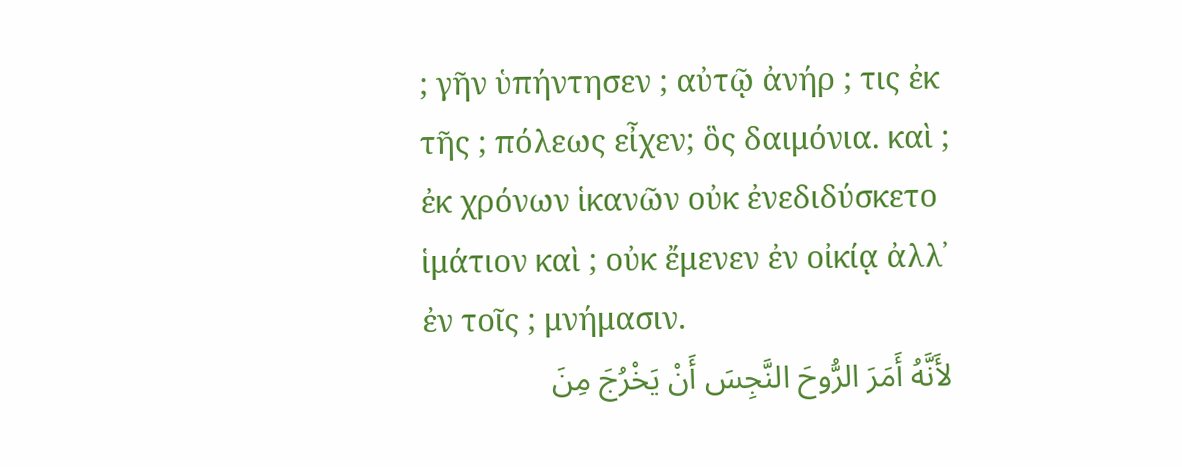; γῆν ὑπήντησεν ; αὐτῷ ἀνήρ ; τις ἐκ τῆς ; πόλεως εἶχεν; ὃς δαιμόνια. καὶ ; ἐκ χρόνων ἱκανῶν οὐκ ἐνεδιδύσκετο ἱμάτιον καὶ ; οὐκ ἔμενεν ἐν οἰκίᾳ ἀλλ᾽ ἐν τοῖς ; μνήμασιν.
لأَنَّهُ أَمَرَ الرُّوحَ النَّجِسَ أَنْ يَخْرُجَ مِنَ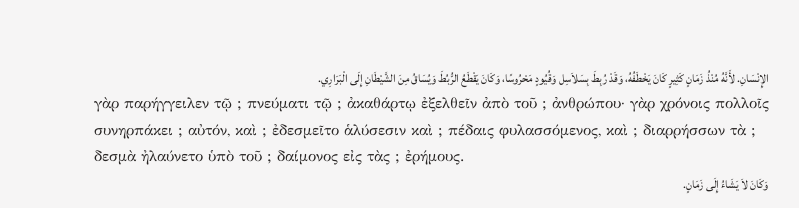الإِنْسَانِ. لأَنَّهُ مُنْذُ زَمَانٍ كَثِيرٍ كَانَ يَخْطَفُهُ، وَقَدْ رُبِطَ بِسَلاَسِل وَقُيُودٍ مَحْرُوسًا، وَكَانَ يَقْطَعُ الرُّبُطَ وَيُسَاقُ مِنَ الشَّيْطَانِ إِلَى الْبَرَارِي.
γὰρ παρήγγειλεν τῷ ; πνεύματι τῷ ; ἀκαθάρτῳ ἐξελθεῖν ἀπὸ τοῦ ; ἀνθρώπου· γὰρ χρόνοις πολλοῖς συνηρπάκει ; αὐτόν, καὶ ; ἐδεσμεῖτο ἁλύσεσιν καὶ ; πέδαις φυλασσόμενος, καὶ ; διαρρήσσων τὰ ; δεσμὰ ἠλαύνετο ὑπὸ τοῦ ; δαίμονος εἰς τὰς ; ἐρήμους.
وَكَانَ لاَ يَشَاءُ إِلَى زَمَانٍ.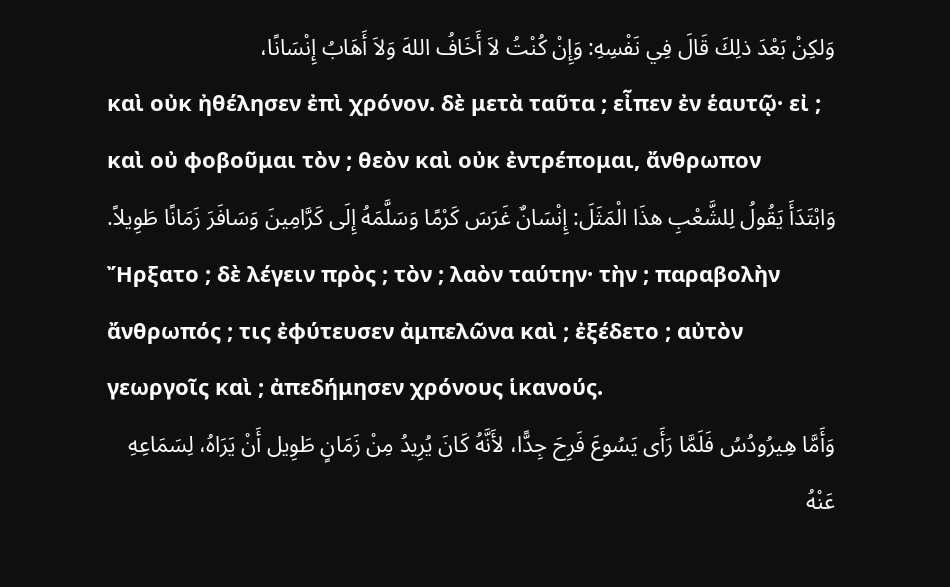وَلكِنْ بَعْدَ ذلِكَ قَالَ فِي نَفْسِهِ: وَإِنْ كُنْتُ لاَ أَخَافُ اللهَ وَلاَ أَهَابُ إِنْسَانًا،
καὶ οὐκ ἠθέλησεν ἐπὶ χρόνον. δὲ μετὰ ταῦτα ; εἶπεν ἐν ἑαυτῷ· εἰ ; καὶ οὐ φοβοῦμαι τὸν ; θεὸν καὶ οὐκ ἐντρέπομαι, ἄνθρωπον
وَابْتَدَأَ يَقُولُ لِلشَّعْبِ هذَا الْمَثَلَ: إِنْسَانٌ غَرَسَ كَرْمًا وَسَلَّمَهُ إِلَى كَرَّامِينَ وَسَافَرَ زَمَانًا طَوِيلاً.
Ἤρξατο ; δὲ λέγειν πρὸς ; τὸν ; λαὸν ταύτην· τὴν ; παραβολὴν ἄνθρωπός ; τις ἐφύτευσεν ἀμπελῶνα καὶ ; ἐξέδετο ; αὐτὸν γεωργοῖς καὶ ; ἀπεδήμησεν χρόνους ἱκανούς.
وَأَمَّا هِيرُودُسُ فَلَمَّا رَأَى يَسُوعَ فَرِحَ جِدًّا، لأَنَّهُ كَانَ يُرِيدُ مِنْ زَمَانٍ طَوِيل أَنْ يَرَاهُ، لِسَمَاعِهِ عَنْهُ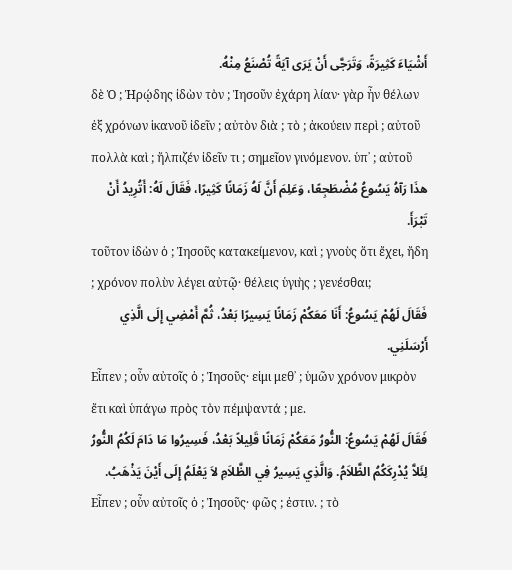أَشْيَاءَ كَثِيرَةً، وَتَرَجَّى أَنْ يَرَى آيَةً تُصْنَعُ مِنْهُ.
δὲ Ὁ ; Ἡρῴδης ἰδὼν τὸν ; Ἰησοῦν ἐχάρη λίαν· γὰρ ἦν θέλων ἐξ χρόνων ἱκανοῦ ἰδεῖν ; αὐτὸν διὰ ; τὸ ; ἀκούειν περὶ ; αὐτοῦ πολλὰ καὶ ; ἤλπιζέν ἰδεῖν τι ; σημεῖον γινόμενον. ὑπ᾽ ; αὐτοῦ
هذَا رَآهُ يَسُوعُ مُضْطَجِعًا، وَعَلِمَ أَنَّ لَهُ زَمَانًا كَثِيرًا، فَقَالَ لَهُ: أَتُرِيدُ أَنْ تَبْرَأَ.
τοῦτον ἰδὼν ὁ ; Ἰησοῦς κατακείμενον, καὶ ; γνοὺς ὅτι ἔχει, ἤδη ; χρόνον πολὺν λέγει αὐτῷ· θέλεις ὑγιὴς ; γενέσθαι;
فَقَالَ لَهُمْ يَسُوعُ: أَنَا مَعَكُمْ زَمَانًا يَسِيرًا بَعْدُ، ثُمَّ أَمْضِي إِلَى الَّذِي أَرْسَلَنِي.
Εἶπεν ; οὖν αὐτοῖς ὁ ; Ἰησοῦς· εἰμι μεθ᾽ ; ὑμῶν χρόνον μικρὸν ἔτι καὶ ὑπάγω πρὸς τὸν πέμψαντά ; με.
فَقَالَ لَهُمْ يَسُوعُ: النُّورُ مَعَكُمْ زَمَانًا قَلِيلاً بَعْدُ، فَسِيرُوا مَا دَامَ لَكُمُ النُّورُ لِئَلاَّ يُدْرِكَكُمُ الظَّلاَمُ. وَالَّذِي يَسِيرُ فِي الظَّلاَمِ لاَ يَعْلَمُ إِلَى أَيْنَ يَذْهَبُ.
Εἶπεν ; οὖν αὐτοῖς ὁ ; Ἰησοῦς· φῶς ; ἐστιν. ; τὸ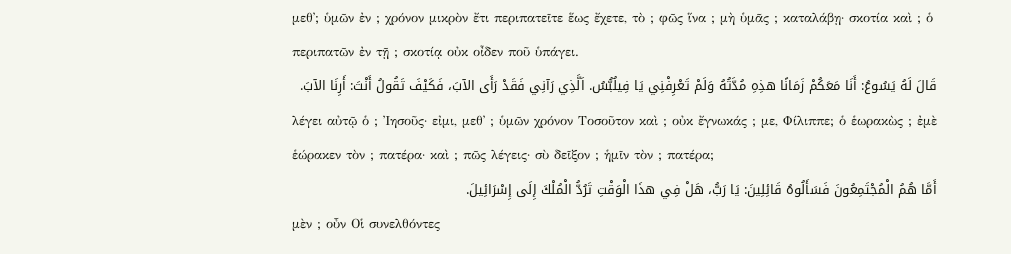μεθ᾽; ὑμῶν ἐν ; χρόνον μικρὸν ἔτι περιπατεῖτε ἕως ἔχετε, τὸ ; φῶς ἵνα ; μὴ ὑμᾶς ; καταλάβῃ· σκοτία καὶ ; ὁ περιπατῶν ἐν τῇ ; σκοτίᾳ οὐκ οἶδεν ποῦ ὑπάγει.
قَالَ لَهُ يَسُوعُ: أَنَا مَعَكُمْ زَمَانًا هذِهِ مُدَّتُهُ وَلَمْ تَعْرِفْنِي يَا فِيلُبُّسُ. اَلَّذِي رَآنِي فَقَدْ رَأَى الآبَ، فَكَيْفَ تَقُولُ أَنْتَ: أَرِنَا الآبَ.
λέγει αὐτῷ ὁ ; Ἰησοῦς· εἰμι, μεθ᾽ ; ὑμῶν χρόνον Τοσοῦτον καὶ ; οὐκ ἔγνωκάς ; με, Φίλιππε; ὁ ἑωρακὼς ; ἐμὲ ἑώρακεν τὸν ; πατέρα· καὶ ; πῶς λέγεις· σὺ δεῖξον ; ἡμῖν τὸν ; πατέρα;
أَمَّا هُمُ الْمُجْتَمِعُونَ فَسَأَلُوهُ قَائِلِينَ: يَا رَبُّ، هَلْ فِي هذَا الْوَقْتِ تَرُدُّ الْمُلْكَ إِلَى إِسْرَائِيلَ.
μὲν ; οὖν Οἱ συνελθόντες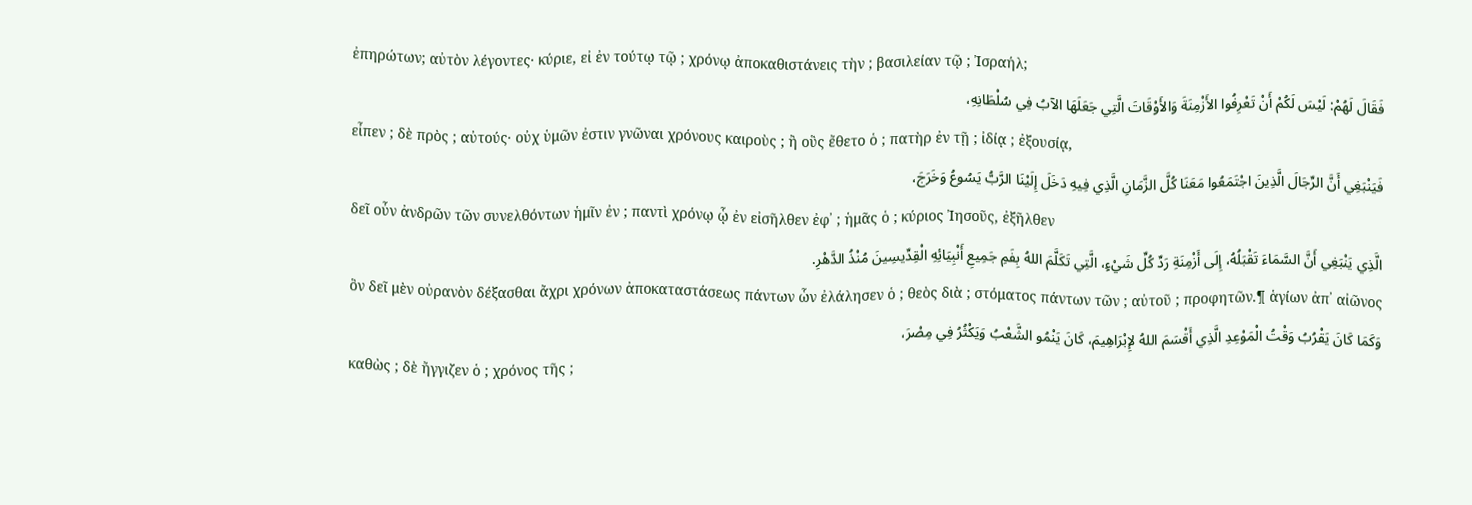ἐπηρώτων; αὐτὸν λέγοντες· κύριε, εἰ ἐν τούτῳ τῷ ; χρόνῳ ἀποκαθιστάνεις τὴν ; βασιλείαν τῷ ; Ἰσραήλ;
فَقَالَ لَهُمْ: لَيْسَ لَكُمْ أَنْ تَعْرِفُوا الأَزْمِنَةَ وَالأَوْقَاتَ الَّتِي جَعَلَهَا الآبُ فِي سُلْطَانِهِ،
εἶπεν ; δὲ πρὸς ; αὐτούς· οὐχ ὑμῶν ἐστιν γνῶναι χρόνους καιροὺς ; ἢ οὓς ἔθετο ὁ ; πατὴρ ἐν τῇ ; ἰδίᾳ ; ἐξουσίᾳ,
فَيَنْبَغِي أَنَّ الرِّجَالَ الَّذِينَ اجْتَمَعُوا مَعَنَا كُلَّ الزَّمَانِ الَّذِي فِيهِ دَخَلَ إِلَيْنَا الرَّبُّ يَسُوعُ وَخَرَجَ،
δεῖ οὖν ἀνδρῶν τῶν συνελθόντων ἡμῖν ἐν ; παντὶ χρόνῳ ᾧ ἐν εἰσῆλθεν ἐφ᾽ ; ἡμᾶς ὁ ; κύριος Ἰησοῦς, ἐξῆλθεν
الَّذِي يَنْبَغِي أَنَّ السَّمَاءَ تَقْبَلُهُ، إِلَى أَزْمِنَةِ رَدِّ كُلِّ شَيْءٍ، الَّتِي تَكَلَّمَ اللهُ بِفَمِ جَمِيعِ أَنْبِيَائِهِ الْقِدِّيسِينَ مُنْذُ الدَّهْرِ.
ὃν δεῖ μὲν οὐρανὸν δέξασθαι ἄχρι χρόνων ἀποκαταστάσεως πάντων ὧν ἐλάλησεν ὁ ; θεὸς διὰ ; στόματος πάντων τῶν ; αὐτοῦ ; προφητῶν.¶ ἁγίων ἀπ᾽ αἰῶνος
وَكَمَا كَانَ يَقْرُبُ وَقْتُ الْمَوْعِدِ الَّذِي أَقْسَمَ اللهُ لإِبْرَاهِيمَ، كَانَ يَنْمُو الشَّعْبُ وَيَكْثُرُ فِي مِصْرَ،
καθὼς ; δὲ ἤγγιζεν ὁ ; χρόνος τῆς ;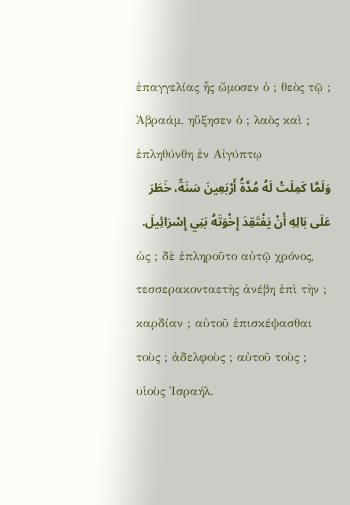ἐπαγγελίας ἧς ὤμοσεν ὁ ; θεὸς τῷ ; Ἀβραάμ, ηὔξησεν ὁ ; λαὸς καὶ ; ἐπληθύνθη ἐν Αἰγύπτῳ
وَلَمَّا كَمِلَتْ لَهُ مُدَّةُ أَرْبَعِينَ سَنَةً، خَطَرَ عَلَى بَالِهِ أَنْ يَفْتَقِدَ إِخْوَتَهُ بَنِي إِسْرَائِيلَ.
ὡς ; δὲ ἐπληροῦτο αὐτῷ χρόνος, τεσσερακονταετὴς ἀνέβη ἐπὶ τὴν ; καρδίαν ; αὐτοῦ ἐπισκέψασθαι τοὺς ; ἀδελφοὺς ; αὐτοῦ τοὺς ; υἱοὺς Ἰσραήλ.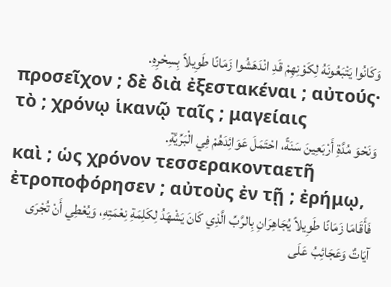وَكَانُوا يَتْبَعُونَهُ لِكَوْنِهِمْ قَدِ انْدَهَشُوا زَمَانًا طَوِيلاً بِسِحْرِهِ.
προσεῖχον ; δὲ διὰ ἐξεστακέναι ; αὐτούς· τὸ ; χρόνῳ ἱκανῷ ταῖς ; μαγείαις
وَنَحْوَ مُدَّةِ أَرْبَعِينَ سَنَةً، احْتَمَلَ عَوَائِدَهُمْ فِي الْبَرِّيَّةِ.
καὶ ; ὡς χρόνον τεσσερακονταετῆ ἐτροποφόρησεν ; αὐτοὺς ἐν τῇ ; ἐρήμῳ,
فَأَقَامَا زَمَانًا طَوِيلاً يُجَاهِرَانِ بِالرَّبِّ الَّذِي كَانَ يَشْهَدُ لِكَلِمَةِ نِعْمَتِهِ، وَيُعْطِي أَنْ تُجْرَى آيَاتٌ وَعَجَائِبُ عَلَى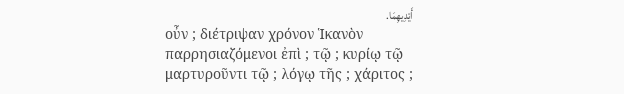أَيْدِيهِمَا.
οὖν ; διέτριψαν χρόνον Ἱκανὸν παρρησιαζόμενοι ἐπὶ ; τῷ ; κυρίῳ τῷ μαρτυροῦντι τῷ ; λόγῳ τῆς ; χάριτος ;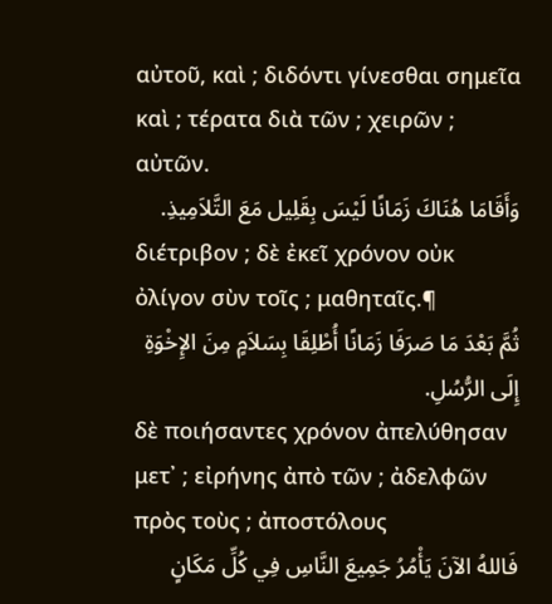αὐτοῦ, καὶ ; διδόντι γίνεσθαι σημεῖα καὶ ; τέρατα διὰ τῶν ; χειρῶν ; αὐτῶν.
وَأَقَامَا هُنَاكَ زَمَانًا لَيْسَ بِقَلِيل مَعَ التَّلاَمِيذِ.
διέτριβον ; δὲ ἐκεῖ χρόνον οὐκ ὀλίγον σὺν τοῖς ; μαθηταῖς.¶
ثُمَّ بَعْدَ مَا صَرَفَا زَمَانًا أُطْلِقَا بِسَلاَمٍ مِنَ الإِخْوَةِ إِلَى الرُّسُلِ.
δὲ ποιήσαντες χρόνον ἀπελύθησαν μετ᾽ ; εἰρήνης ἀπὸ τῶν ; ἀδελφῶν πρὸς τοὺς ; ἀποστόλους
فَاللهُ الآنَ يَأْمُرُ جَمِيعَ النَّاسِ فِي كُلِّ مَكَانٍ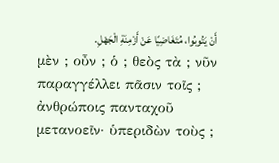أَنْ يَتُوبُوا، مُتَغَاضِيًا عَنْ أَزْمِنَةِ الْجَهْلِ.
μὲν ; οὖν ; ὁ ; θεὸς τὰ ; νῦν παραγγέλλει πᾶσιν τοῖς ; ἀνθρώποις πανταχοῦ μετανοεῖν· ὑπεριδὼν τοὺς ;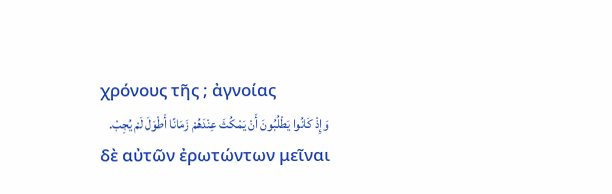χρόνους τῆς ; ἀγνοίας
وَإِذْ كَانُوا يَطْلُبُونَ أَنْ يَمْكُثَ عِنْدَهُمْ زَمَانًا أَطْوَلَ لَمْ يُجِبْ.
δὲ αὐτῶν ἐρωτώντων μεῖναι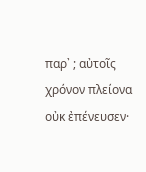παρ᾽ ; αὐτοῖς χρόνον πλείονα οὐκ ἐπένευσεν·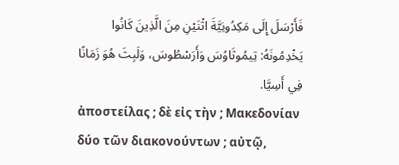فَأَرْسَلَ إِلَى مَكِدُونِيَّةَ اثْنَيْنِ مِنَ الَّذِينَ كَانُوا يَخْدِمُونَهُ: تِيمُوثَاوُسَ وَأَرَسْطُوسَ، وَلَبِثَ هُوَ زَمَانًا فِي أَسِيَّا.
ἀποστείλας ; δὲ εἰς τὴν ; Μακεδονίαν δύο τῶν διακονούντων ; αὐτῷ,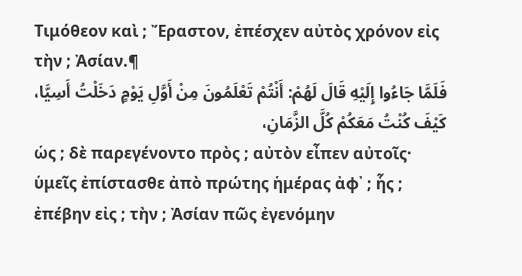Τιμόθεον καὶ ; Ἔραστον, ἐπέσχεν αὐτὸς χρόνον εἰς τὴν ; Ἀσίαν.¶
فَلَمَّا جَاءُوا إِلَيْهِ قَالَ لَهُمْ: أَنْتُمْ تَعْلَمُونَ مِنْ أَوَّلِ يَوْمٍ دَخَلْتُ أَسِيَّا، كَيْفَ كُنْتُ مَعَكُمْ كُلَّ الزَّمَانِ،
ὡς ; δὲ παρεγένοντο πρὸς ; αὐτὸν εἶπεν αὐτοῖς· ὑμεῖς ἐπίστασθε ἀπὸ πρώτης ἡμέρας ἀφ᾽ ; ἧς ; ἐπέβην εἰς ; τὴν ; Ἀσίαν πῶς ἐγενόμην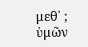μεθ᾽ ; ὑμῶν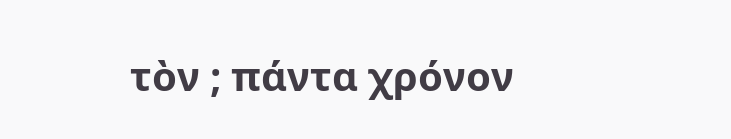τὸν ; πάντα χρόνον